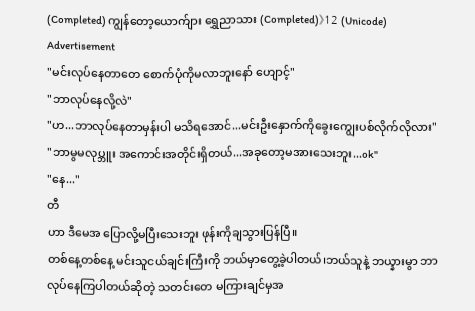(Completed) ကျွန်တော့ယောက်ျား ရွှေညာသား (Completed)》12 (Unicode)
Advertisement
"မင်းလုပ်နေတာတေ စောက်ပုံကိုမလာဘူးနော် ဟျောင့်"
"ဘာလုပ်နေလို့လဲ"
"ဟ...ဘာလုပ်နေတာမှန်းပါ မသိရအောင်...မင်းဦးနှောက်ကိုခွေးကျွေးပစ်လိုက်လိုလား"
"ဘာမွမလုပ္ဘူး အကောင်းအတိုင်းရှိတယ်...အခုတော့မအားသေးဘူး...ok"
"နေ..."
တီ
ဟာ ဒီမေအ ပြောလို့မပြီးသေးဘူး ဖုန်းကိုချသွားပြန်ပြီ။
တစ်နေ့တစ်နေ့ မင်းသူငယ်ချင်းကြီးကို ဘယ်မှာတွေ့ခဲ့ပါတယ်၊ဘယ်သူနဲ့ ဘယ္နားမွာ ဘာလုပ်နေကြပါတယ်ဆိုတဲ့ သတင်းတေ မကြားချင်မှအ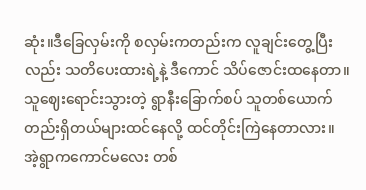ဆုံး။ဒီခြေလှမ်းကို စလှမ်းကတည်းက လူချင်းတွေ့ပြီးလည်း သတိပေးထားရဲ့နဲ့ ဒီကောင် သိပ်ဇောင်းထနေတာ။သူဈေးရောင်းသွားတဲ့ ရွာနီးခြောက်စပ် သူတစ်ယောက်တည်းရှိတယ်များထင်နေလို့ ထင်တိုင်းကြဲနေတာလား။
အဲ့ရွာကကောင်မလေး တစ်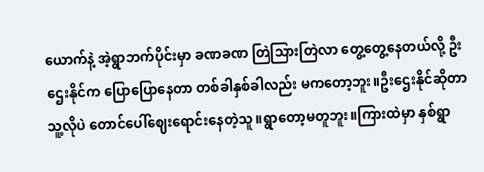ယောက်နဲ့ အဲ့ရွာဘက်ပိုင်းမှာ ခဏခဏ တြဲသြားတြဲလာ တွေ့တွေ့နေတယ်လို့ ဦးဌေးနိုင်က ပြောပြောနေတာ တစ်ခါနှစ်ခါလည်း မကတော့ဘူး။ဦးဌေးနိုင်ဆိုတာ သူ့လိုပဲ တောင်ပေါ်ဈေးရောင်းနေတဲ့သူ။ရွာတော့မတူဘူး။ကြားထဲမှာ နှစ်ရွာ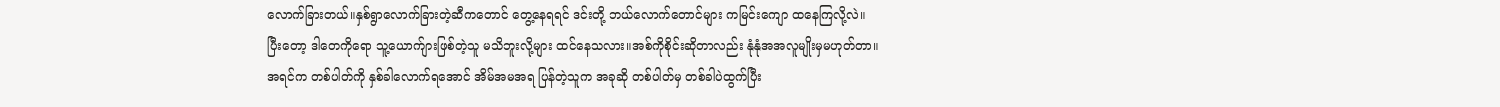လောက်ခြားတယ်။နှစ်ရွာလောက်ခြားတဲ့ဆီကတောင် တွေ့နေရရင် ဒင်းတို့ ဘယ်လောက်တောင်များ ကမြင်းကျော ထနေကြလို့လဲ။
ပြီးတော့ ဒါတေကိုရော သူ့ယောက်ျားဖြစ်တဲ့သူ မသိဘူးလို့များ ထင်နေသလား။အစ်ကိုစိုင်းဆိုတာလည်း နုံနုံအအလူမျိုးမှမဟုတ်တာ။အရင်က တစ်ပါတ်ကို နှစ်ခါလောက်ရအောင် အိမ်အမအရ ပြန်တဲ့သူက အခုဆို တစ်ပါတ်မှ တစ်ခါပဲထွက်ပြီး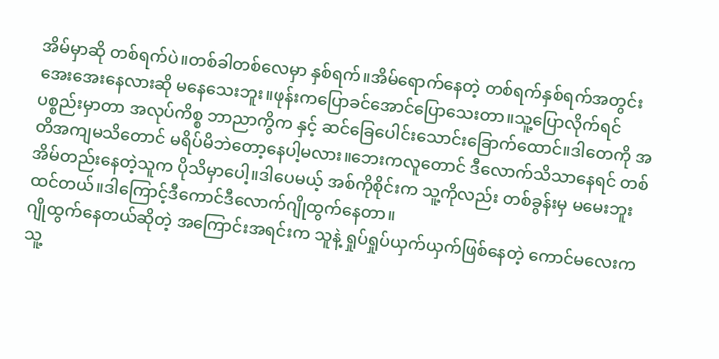အိမ်မှာဆို တစ်ရက်ပဲ။တစ်ခါတစ်လေမှာ နှစ်ရက်။အိမ်ရောက်နေတဲ့ တစ်ရက်နှစ်ရက်အတွင်း အေးအေးနေလားဆို မနေသေးဘူး။ဖုန်းကပြောခင်အောင်ပြောသေးတာ။သူ့ပြောလိုက်ရင် ပစ္စည်းမှာတာ အလုပ်ကိစ္စ ဘာညာကွိက နှင့် ဆင်ခြေပေါင်းသောင်းခြောက်ထောင်။ဒါတေကို အတိအကျမသိတောင် မရိပ်မိဘဲတော့နေပါ့မလား။ဘေးကလူတောင် ဒီလောက်သိသာနေရင် တစ်အိမ်တည်းနေတဲ့သူက ပိုသိမှာပေါ့။ဒါပေမယ့် အစ်ကိုစိုင်းက သူ့ကိုလည်း တစ်ခွန်းမှ မမေးဘူးထင်တယ်။ဒါကြောင့်ဒီကောင်ဒီလောက်ဂျိုထွက်နေတာ။
ဂျိုထွက်နေတယ်ဆိုတဲ့ အကြောင်းအရင်းက သူနဲ့ ရှုပ်ရှုပ်ယှက်ယှက်ဖြစ်နေတဲ့ ကောင်မလေးက သူ့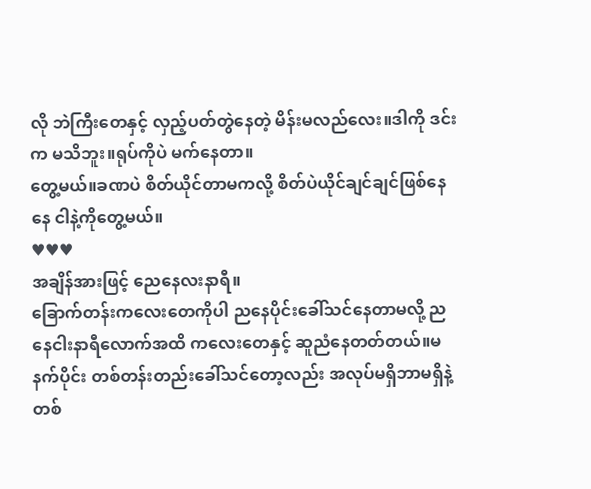လို ဘဲကြီးတေနှင့် လှည့်ပတ်တွဲနေတဲ့ မိန်းမလည်လေး။ဒါကို ဒင်းက မသိဘူး။ရုပ်ကိုပဲ မက်နေတာ။
တွေ့မယ်။ခဏပဲ စိတ်ယိုင်တာမကလို့ စိတ်ပဲယိုင်ချင်ချင်ဖြစ်နေနေ ငါနဲ့ကိုတွေ့မယ်။
♥♥♥
အချိန်အားဖြင့် ညေနေလးနာရီ။
ခြောက်တန်းကလေးတေကိုပါ ညနေပိုင်းခေါ်သင်နေတာမလို့ ညနေငါးနာရီလောက်အထိ ကလေးတေနှင့် ဆူညံနေတတ်တယ်။မနက်ပိုင်း တစ်တန်းတည်းခေါ်သင်တော့လည်း အလုပ်မရှိဘာမရှိနဲ့ တစ်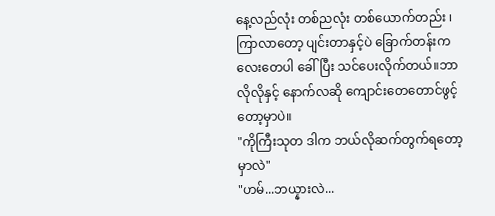နေ့လည်လုံး တစ်ညလုံး တစ်ယောက်တည်း ၊ကြာလာတော့ ပျင်းတာနှင့်ပဲ ခြောက်တန်းကလေးတေပါ ခေါ်ပြီး သင်ပေးလိုက်တယ်။ဘာလိုလိုနှင့် နောက်လဆို ကျောင်းတေတောင်ဖွင့်တော့မှာပဲ။
"ကိုကြီးသုတ ဒါက ဘယ်လိုဆက်တွက်ရတော့မှာလဲ"
"ဟမ်...ဘယ္နားလဲ...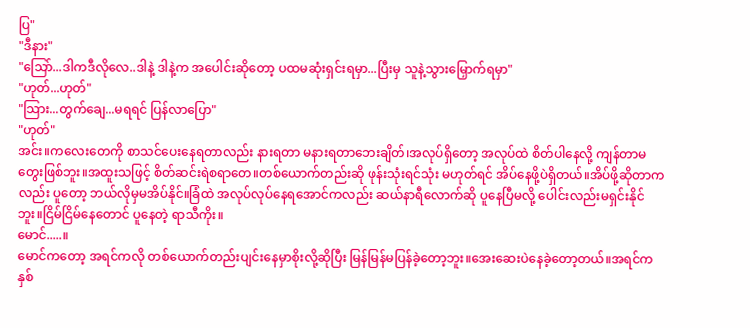ပြ"
"ဒီနား"
"သြော်...ဒါကဒီလိုလေ..ဒါနဲ့ ဒါနဲ့က အပေါင်းဆိုတော့ ပထမဆုံးရှင်းရမှာ...ပြီးမှ သူနဲ့သွားမြှောက်ရမှာ"
"ဟုတ်...ဟုတ်"
"သြား...တွက်ချေ...မရရင် ပြန်လာပြော"
"ဟုတ်"
အင်း။ကလေးတေကို စာသင်ပေးနေရတာလည်း နားရတာ မနားရတာဘေးချိတ်၊အလုပ်ရှိတော့ အလုပ်ထဲ စိတ်ပါနေလို့ ကျန်တာမတွေးဖြစ်ဘူး။အထူးသဖြင့် စိတ်ဆင်းရဲစရာတေ။တစ်ယောက်တည်းဆို ဖုန်းသုံးရင်သုံး မဟုတ်ရင် အိပ်နေဖို့ပဲရှိတယ်။အိပ်ဖို့ဆိုတာကလည်း ပူတော့ ဘယ်လိုမှမအိပ်နိုင်။ခြံထဲ အလုပ်လုပ်နေရအောင်ကလည်း ဆယ်နာရီလောက်ဆို ပူနေပြီမလို့ ပေါင်းလည်းမရှင်းနိုင်ဘူး။ငြိမ်ငြိမ်နေတောင် ပူနေတဲ့ ရာသီကိုး။
မောင်.....။
မောင်ကတော့ အရင်ကလို တစ်ယောက်တည်းပျင်းနေမှာစိုးလို့ဆိုပြီး မြန်မြန်မပြန်ခဲ့တော့ဘူး။အေးဆေးပဲနေခဲ့တော့တယ်။အရင်က နှစ်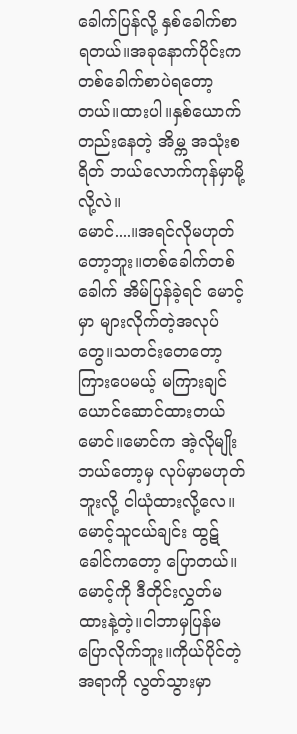ခေါက်ပြန်လို့ နှစ်ခေါက်စာ ရတယ်။အခုနောက်ပိုင်းက တစ်ခေါက်စာပဲရတော့တယ်။ထားပါ။နှစ်ယောက်တည်းနေတဲ့ အိမ္က အသုံးစရိတ် ဘယ်လောက်ကုန်မှာမို့လို့လဲ။
မောင်....။အရင်လိုမဟုတ်တော့ဘူး။တစ်ခေါက်တစ်ခေါက် အိမ်ပြန်ခဲ့ရင် မောင့်မှာ များလိုက်တဲ့အလုပ်တွေ။သတင်းတေတော့ကြားပေမယ့် မကြားချင်ယောင်ဆောင်ထားတယ်မောင်။မောင်က အဲ့လိုမျိုး ဘယ်တော့မှ လုပ်မှာမဟုတ်ဘူးလို့ ငါယုံထားလို့လေ။မောင့်သူငယ်ချင်း ထွဋ်ခေါင်ကတော့ ပြောတယ်။မောင့်ကို ဒီတိုင်းလွှတ်မထားနဲ့တဲ့။ငါဘာမှပြန်မပြောလိုက်ဘူး။ကိုယ်ပိုင်တဲ့ အရာကို လွတ်သွားမှာ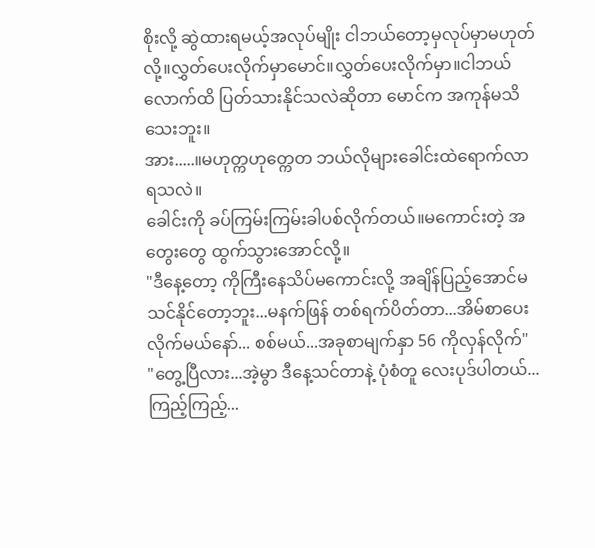စိုးလို့ ဆွဲထားရမယ့်အလုပ်မျိုး ငါဘယ်တော့မှလုပ်မှာမဟုတ်လို့။လွှတ်ပေးလိုက်မှာမောင်။လွှတ်ပေးလိုက်မှာ။ငါဘယ်လောက်ထိ ပြတ်သားနိုင်သလဲဆိုတာ မောင်က အကုန်မသိသေးဘူး။
အား.....။မဟုတ္ကဟုတ္ကေတ ဘယ်လိုများခေါင်းထဲရောက်လာရသလဲ။
ခေါင်းကို ခပ်ကြမ်းကြမ်းခါပစ်လိုက်တယ်။မကောင်းတဲ့ အတွေးတွေ ထွက်သွားအောင်လို့။
"ဒီနေ့တော့ ကိုကြီးနေသိပ်မကောင်းလို့ အချိန်ပြည့်အောင်မသင်နိုင်တော့ဘူး...မနက်ဖြန် တစ်ရက်ပိတ်တာ...အိမ်စာပေးလိုက်မယ်နော်... စစ်မယ်...အခုစာမျက်နှာ 56 ကိုလှန်လိုက်"
"တွေ့ပြီလား...အဲ့မွာ ဒီနေ့သင်တာနဲ့ ပုံစံတူ လေးပုဒ်ပါတယ်...ကြည့်ကြည့်...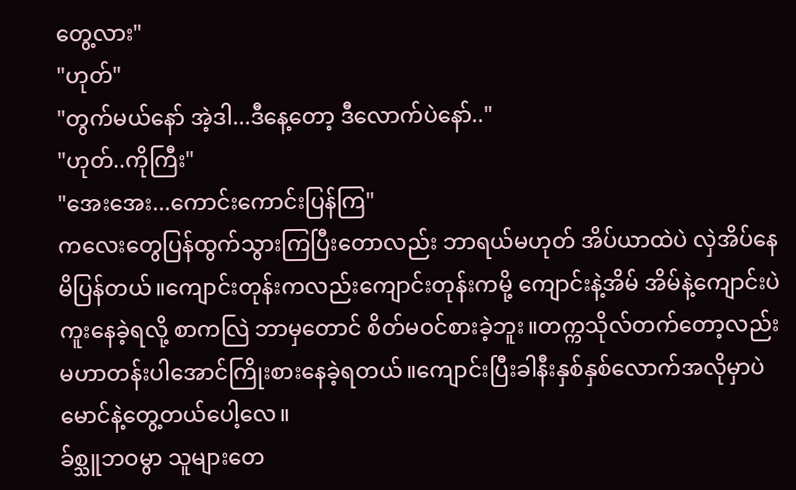တွေ့လား"
"ဟုတ်"
"တွက်မယ်နော် အဲ့ဒါ...ဒီနေ့တော့ ဒီလောက်ပဲနော်.."
"ဟုတ်..ကိုကြီး"
"အေးအေး...ကောင်းကောင်းပြန်ကြ"
ကလေးတွေပြန်ထွက်သွားကြပြီးတောလည်း ဘာရယ်မဟုတ် အိပ်ယာထဲပဲ လှဲအိပ်နေမိပြန်တယ်။ကျောင်းတုန်းကလည်းကျောင်းတုန်းကမို့ ကျောင်းနဲ့အိမ် အိမ်နဲ့ကျောင်းပဲကူးနေခဲ့ရလို့ စာကလြဲ ဘာမှတောင် စိတ်မဝင်စားခဲ့ဘူး။တက္ကသိုလ်တက်တော့လည်း မဟာတန်းပါအောင်ကြိုးစားနေခဲ့ရတယ်။ကျောင်းပြီးခါနီးနှစ်နှစ်လောက်အလိုမှာပဲ မောင်နဲ့တွေ့တယ်ပေါ့လေ။
ခ်စ္သူဘဝမွာ သူများတေ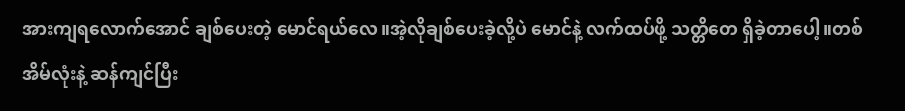အားကျရလောက်အောင် ချစ်ပေးတဲ့ မောင်ရယ်လေ။အဲ့လိုချစ်ပေးခဲ့လို့ပဲ မောင်နဲ့ လက်ထပ်ဖို့ သတ္တိတေ ရှိခဲ့တာပေါ့။တစ်အိမ်လုံးနဲ့ ဆန်ကျင်ပြီး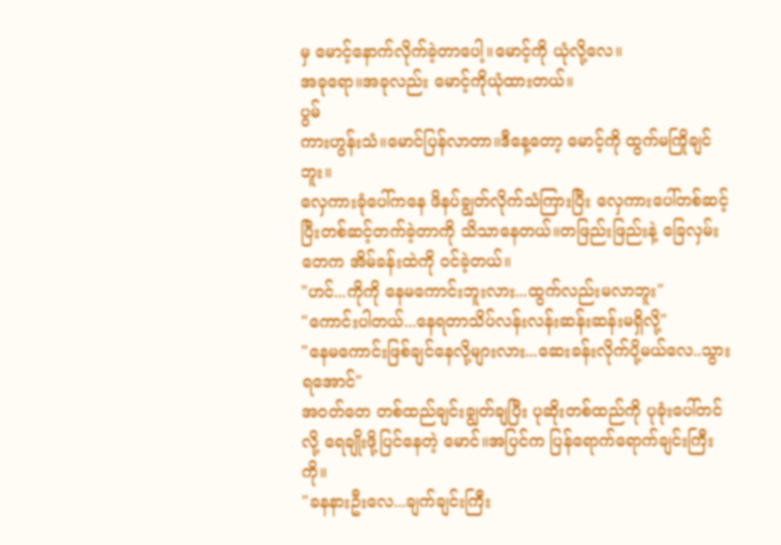မှ မောင့်နောက်လိုက်ခဲ့တာပေါ့။မောင့်ကို ယုံလို့လေ။
အခုရော။အခုလည်း မောင့်ကိုယုံထားတယ်။
ပွမ်
ကားဟွန်းသံ။မောင်ပြန်လာတာ။ဒီနေ့တော့ မောင့်ကို ထွက်မကြိုချင်ဘူး။
လှေကားခုံပေါ်ကနေ ဖိနပ်ချွတ်လိုက်သံကြားပြီး လှေကားပေါ်တစ်ဆင့်ပြီးတစ်ဆင့်တက်ခဲ့တာကို သိသာနေတယ်။တဖြည်းဖြည်းနဲ့ ခြေလှမ်းတေက အိမ်ခန်းထဲကို ဝင်ခဲ့တယ်။
"ဟင်...ကိုကို နေမကောင်းဘူးလား...ထွက်လည်းမလာဘူး"
"ကောင်းပါတယ်...နေရတာသိပ်လန်းလန်းဆန်းဆန်းမရှိလို့"
"နေမကောင်းဖြစ်ချင်နေလို့များလား...ဆေးခန်းလိုက်ပို့မယ်လေ..သွားရအောင်"
အဝတ်တေ တစ်ထည်ချင်းချွတ်ချပြီး ပုဆိုးတစ်ထည်ကို ပုခုံးပေါ်တင်လို့ ရေချိုးဖို့ပြင်နေတဲ့ မောင်။အပြင်က ပြန်ရောက်ရောက်ချင်းကြီးကို။
"ခနနားဦးလေ...ချက်ချင်းကြီး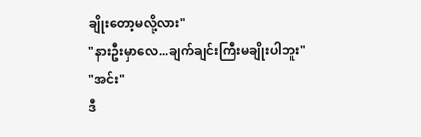ချိုးတော့မလို့လား"
"နားဦးမှာလေ...ချက်ချင်းကြီးမချိုးပါဘူး"
"အင်း"
ဒီ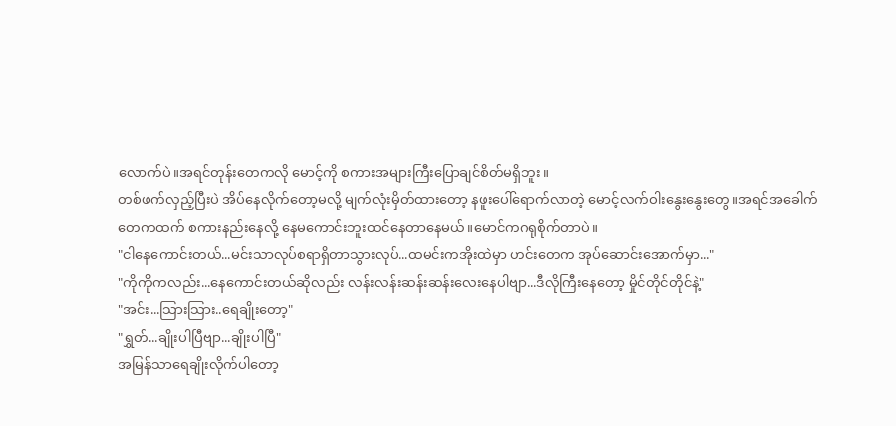လောက်ပဲ။အရင်တုန်းတေကလို မောင့်ကို စကားအများကြီးပြောချင်စိတ်မရှိဘူး။
တစ်ဖက်လှည့်ပြီးပဲ အိပ်နေလိုက်တော့မလို့ မျက်လုံးမှိတ်ထားတော့ နဖူးပေါ်ရောက်လာတဲ့ မောင့်လက်ဝါးနွေးနွေးတွေ။အရင်အခေါက်တေကထက် စကားနည်းနေလို့ နေမကောင်းဘူးထင်နေတာနေမယ်။မောင်ကဂရုစိုက်တာပဲ။
"ငါနေကောင်းတယ်...မင်းသာလုပ်စရာရှိတာသွားလုပ်...ထမင်းကအိုးထဲမှာ ဟင်းတေက အုပ်ဆောင်းအောက်မှာ..."
"ကိုကိုကလည်း...နေကောင်းတယ်ဆိုလည်း လန်းလန်းဆန်းဆန်းလေးနေပါဗျာ...ဒီလိုကြီးနေတော့ မှိုင်တိုင်တိုင်နဲ့"
"အင်း...သြားသြား..ရေချိုးတော့"
"ရွှတ်...ချိုးပါပြီဗျာ...ချိုးပါပြီ"
အမြန်သာရေချိုးလိုက်ပါတော့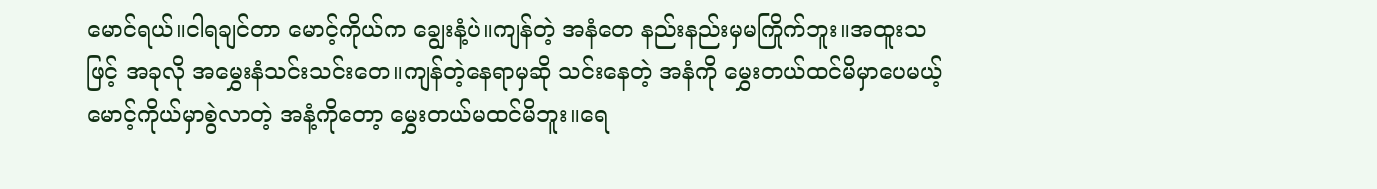မောင်ရယ်။ငါရချင်တာ မောင့်ကိုယ်က ချွေးနံ့ပဲ။ကျန်တဲ့ အနံတေ နည်းနည်းမှမကြိုက်ဘူး။အထူးသဖြင့် အခုလို အမွှေးနံသင်းသင်းတေ။ကျန်တဲ့နေရာမှဆို သင်းနေတဲ့ အနံကို မွှေးတယ်ထင်မိမှာပေမယ့် မောင့်ကိုယ်မှာစွဲလာတဲ့ အနံ့ကိုတော့ မွှေးတယ်မထင်မိဘူး။ရေ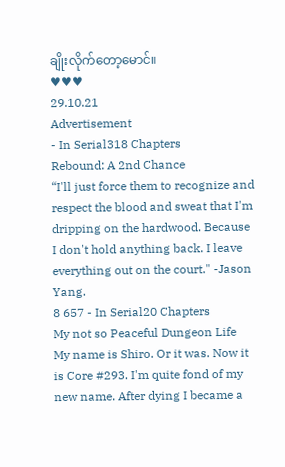ချိုးလိုက်တော့မောင်။
♥♥♥
29.10.21
Advertisement
- In Serial318 Chapters
Rebound: A 2nd Chance
“I'll just force them to recognize and respect the blood and sweat that I'm dripping on the hardwood. Because I don't hold anything back. I leave everything out on the court." -Jason Yang.
8 657 - In Serial20 Chapters
My not so Peaceful Dungeon Life
My name is Shiro. Or it was. Now it is Core #293. I'm quite fond of my new name. After dying I became a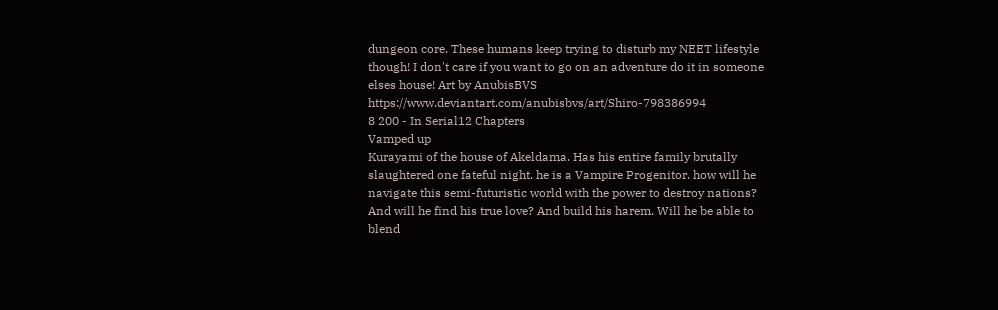dungeon core. These humans keep trying to disturb my NEET lifestyle though! I don't care if you want to go on an adventure do it in someone elses house! Art by AnubisBVS https://www.deviantart.com/anubisbvs/art/Shiro-798386994
8 200 - In Serial12 Chapters
Vamped up
Kurayami of the house of Akeldama. Has his entire family brutally slaughtered one fateful night. he is a Vampire Progenitor. how will he navigate this semi-futuristic world with the power to destroy nations? And will he find his true love? And build his harem. Will he be able to blend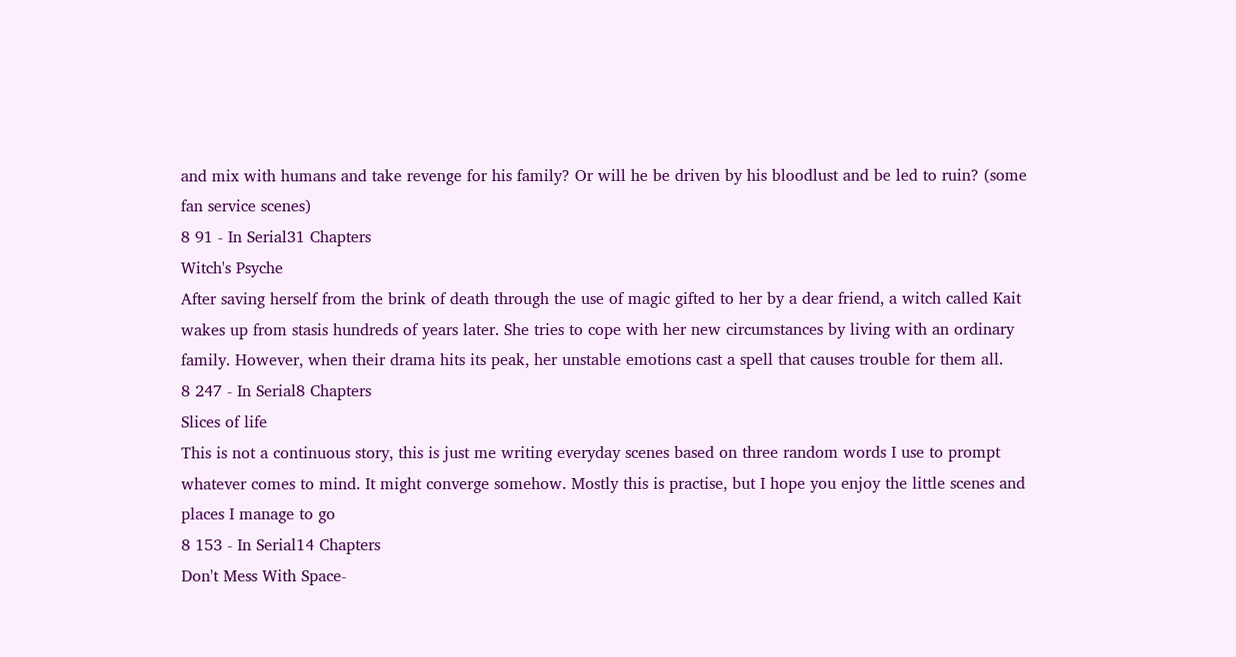and mix with humans and take revenge for his family? Or will he be driven by his bloodlust and be led to ruin? (some fan service scenes)
8 91 - In Serial31 Chapters
Witch's Psyche
After saving herself from the brink of death through the use of magic gifted to her by a dear friend, a witch called Kait wakes up from stasis hundreds of years later. She tries to cope with her new circumstances by living with an ordinary family. However, when their drama hits its peak, her unstable emotions cast a spell that causes trouble for them all.
8 247 - In Serial8 Chapters
Slices of life
This is not a continuous story, this is just me writing everyday scenes based on three random words I use to prompt whatever comes to mind. It might converge somehow. Mostly this is practise, but I hope you enjoy the little scenes and places I manage to go
8 153 - In Serial14 Chapters
Don't Mess With Space-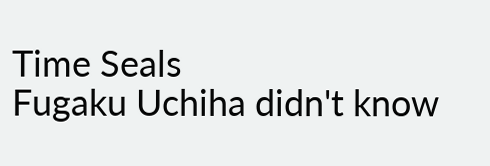Time Seals
Fugaku Uchiha didn't know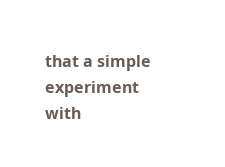that a simple experiment with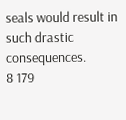seals would result in such drastic consequences.
8 179